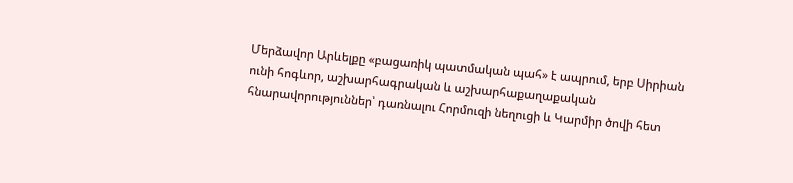Մերձավոր Արևելքը «բացառիկ պատմական պահ» է ապրում, երբ Սիրիան ունի հոգևոր, աշխարհագրական և աշխարհաքաղաքական հնարավորություններ՝ դառնալու Հորմուզի նեղուցի և Կարմիր ծովի հետ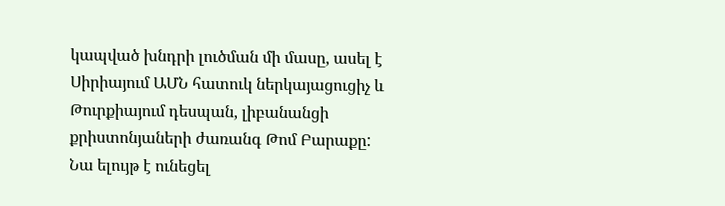կապված խնդրի լուծման մի մասը, ասել է Սիրիայում ԱՄՆ հատուկ ներկայացուցիչ և Թուրքիայում դեսպան, լիբանանցի քրիստոնյաների ժառանգ Թոմ Բարաքը:
Նա ելույթ է ունեցել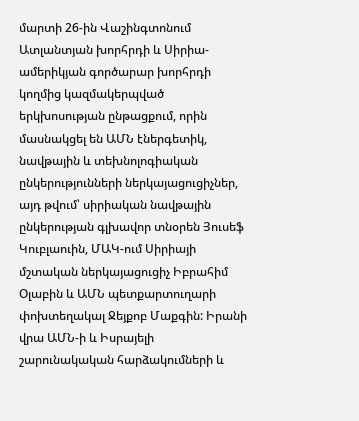մարտի 26-ին Վաշինգտոնում Ատլանտյան խորհրդի և Սիրիա-ամերիկյան գործարար խորհրդի կողմից կազմակերպված երկխոսության ընթացքում, որին մասնակցել են ԱՄՆ էներգետիկ, նավթային և տեխնոլոգիական ընկերությունների ներկայացուցիչներ, այդ թվում՝ սիրիական նավթային ընկերության գլխավոր տնօրեն Յուսեֆ Կուբլաուին, ՄԱԿ-ում Սիրիայի մշտական ներկայացուցիչ Իբրահիմ Օլաբին և ԱՄՆ պետքարտուղարի փոխտեղակալ Ջեյքոբ Մաքգին: Իրանի վրա ԱՄՆ-ի և Իսրայելի շարունակական հարձակումների և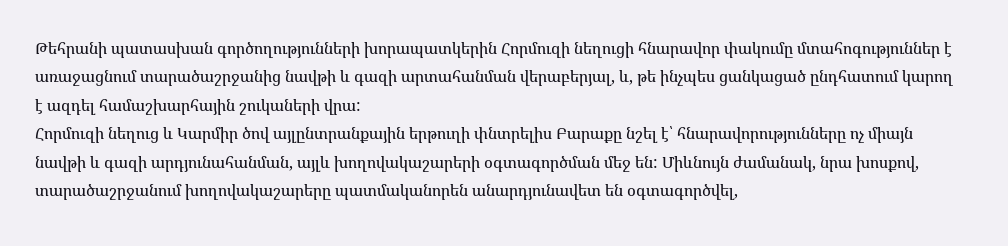Թեհրանի պատասխան գործողությունների խորապատկերին Հորմուզի նեղուցի հնարավոր փակումը մտահոգություններ է առաջացնում տարածաշրջանից նավթի և գազի արտահանման վերաբերյալ, և, թե ինչպես ցանկացած ընդհատում կարող է ազդել համաշխարհային շուկաների վրա:
Հորմուզի նեղուց և Կարմիր ծով այլընտրանքային երթուղի փնտրելիս Բարաքը նշել է՝ հնարավորությունները ոչ միայն նավթի և գազի արդյունահանման, այլև խողովակաշարերի օգտագործման մեջ են: Միևնույն ժամանակ, նրա խոսքով, տարածաշրջանում խողովակաշարերը պատմականորեն անարդյունավետ են օգտագործվել,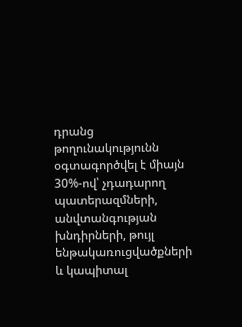դրանց թողունակությունն օգտագործվել է միայն 30%-ով՝ չդադարող պատերազմների, անվտանգության խնդիրների, թույլ ենթակառուցվածքների և կապիտալ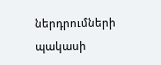ներդրումների պակասի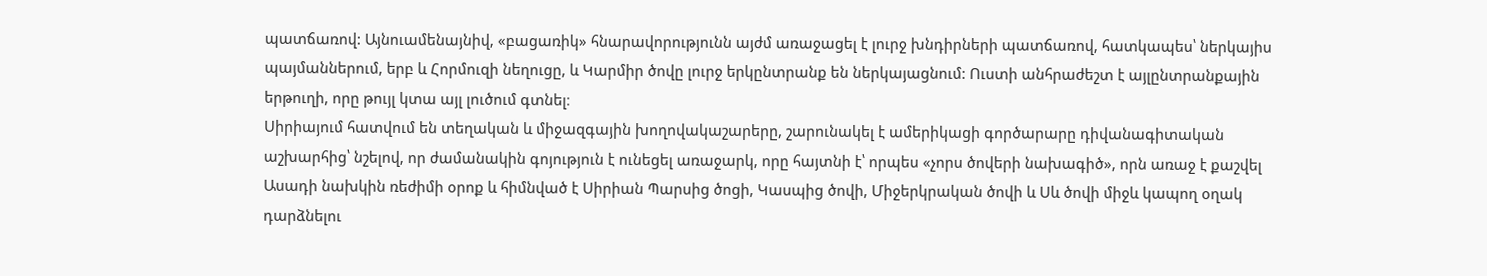պատճառով: Այնուամենայնիվ, «բացառիկ» հնարավորությունն այժմ առաջացել է լուրջ խնդիրների պատճառով, հատկապես՝ ներկայիս պայմաններում, երբ և Հորմուզի նեղուցը, և Կարմիր ծովը լուրջ երկընտրանք են ներկայացնում: Ուստի անհրաժեշտ է այլընտրանքային երթուղի, որը թույլ կտա այլ լուծում գտնել։
Սիրիայում հատվում են տեղական և միջազգային խողովակաշարերը, շարունակել է ամերիկացի գործարարը դիվանագիտական աշխարհից՝ նշելով, որ ժամանակին գոյություն է ունեցել առաջարկ, որը հայտնի է՝ որպես «չորս ծովերի նախագիծ», որն առաջ է քաշվել Ասադի նախկին ռեժիմի օրոք և հիմնված է Սիրիան Պարսից ծոցի, Կասպից ծովի, Միջերկրական ծովի և Սև ծովի միջև կապող օղակ դարձնելու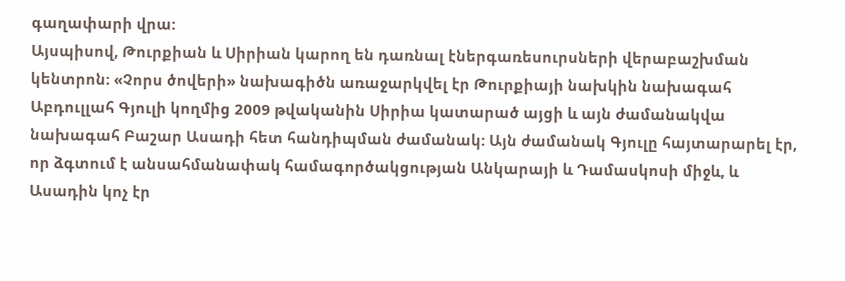գաղափարի վրա:
Այսպիսով, Թուրքիան և Սիրիան կարող են դառնալ էներգառեսուրսների վերաբաշխման կենտրոն։ «Չորս ծովերի» նախագիծն առաջարկվել էր Թուրքիայի նախկին նախագահ Աբդուլլահ Գյուլի կողմից 2009 թվականին Սիրիա կատարած այցի և այն ժամանակվա նախագահ Բաշար Ասադի հետ հանդիպման ժամանակ: Այն ժամանակ Գյուլը հայտարարել էր, որ ձգտում է անսահմանափակ համագործակցության Անկարայի և Դամասկոսի միջև, և Ասադին կոչ էր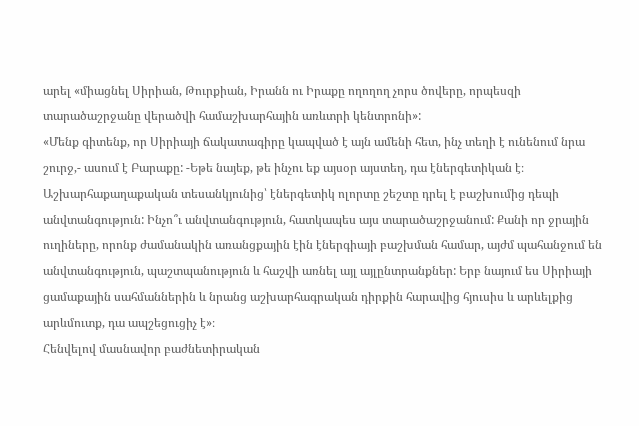արել «միացնել Սիրիան, Թուրքիան, Իրանն ու Իրաքը ողողող չորս ծովերը, որպեսզի տարածաշրջանը վերածվի համաշխարհային առևտրի կենտրոնի»:
«Մենք գիտենք, որ Սիրիայի ճակատագիրը կապված է այն ամենի հետ, ինչ տեղի է ունենում նրա շուրջ,- ասում է Բարաքը: -Եթե նայեք, թե ինչու եք այսօր այստեղ, դա էներգետիկան է։ Աշխարհաքաղաքական տեսանկյունից՝ էներգետիկ ոլորտը շեշտը դրել է բաշխումից դեպի անվտանգություն: Ինչո՞ւ անվտանգություն, հատկապես այս տարածաշրջանում: Քանի որ ջրային ուղիները, որոնք ժամանակին առանցքային էին էներգիայի բաշխման համար, այժմ պահանջում են անվտանգություն, պաշտպանություն և հաշվի առնել այլ այլընտրանքներ: Երբ նայում ես Սիրիայի ցամաքային սահմաններին և նրանց աշխարհագրական դիրքին հարավից հյուսիս և արևելքից արևմուտք, դա ապշեցուցիչ է»։
Հենվելով մասնավոր բաժնետիրական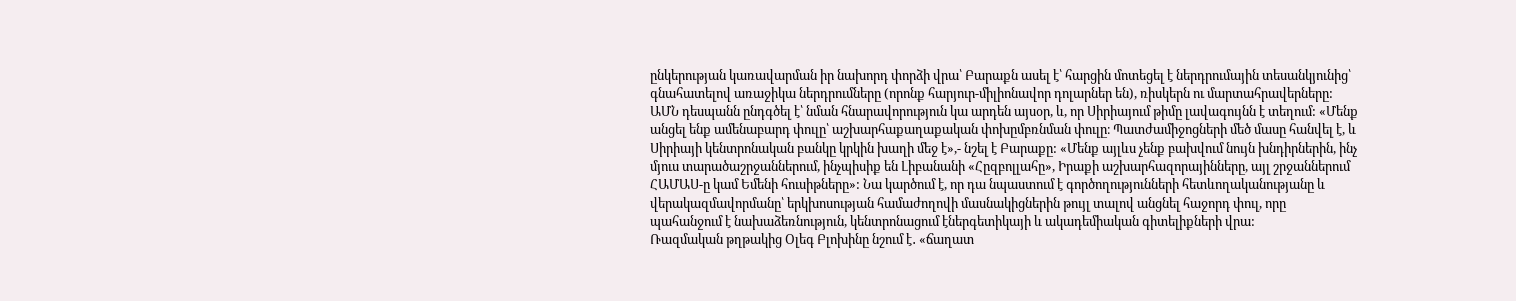ընկերության կառավարման իր նախորդ փորձի վրա՝ Բարաքն ասել է՝ հարցին մոտեցել է ներդրումային տեսանկյունից՝ գնահատելով առաջիկա ներդրումները (որոնք հարյուր-միլիոնավոր դոլարներ են), ռիսկերն ու մարտահրավերները:
ԱՄՆ դեսպանն ընդգծել է՝ նման հնարավորություն կա արդեն այսօր, և, որ Սիրիայում թիմը լավագույնն է տեղում: «Մենք անցել ենք ամենաբարդ փուլը՝ աշխարհաքաղաքական փոխըմբռնման փուլը։ Պատժամիջոցների մեծ մասը հանվել է, և Սիրիայի կենտրոնական բանկը կրկին խաղի մեջ է»,- նշել է Բարաքը: «Մենք այլևս չենք բախվում նույն խնդիրներին, ինչ մյուս տարածաշրջաններում, ինչպիսիք են Լիբանանի «Հըզբոլլահը», Իրաքի աշխարհազորայինները, այլ շրջաններում ՀԱՄԱՍ-ը կամ Եմենի հուսիթները»: Նա կարծում է, որ դա նպաստում է գործողությունների հետևողականությանը և վերակազմավորմանը՝ երկխոսության համաժողովի մասնակիցներին թույլ տալով անցնել հաջորդ փուլ, որը պահանջում է նախաձեռնություն, կենտրոնացում էներգետիկայի և ակադեմիական գիտելիքների վրա:
Ռազմական թղթակից Օլեգ Բլոխինը նշում է․ «ճաղատ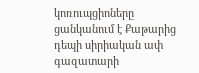կոռուպցիոները ցանկանում է Քաթարից դեպի սիրիական ափ գազատարի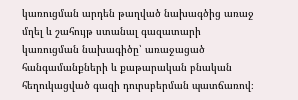կառուցման արդեն թաղված նախագծից առաջ մղել և շահույթ ստանալ գազատարի կառուցման նախագիծը՝ առաջացած հանգամանքների և քաթարական բնական հեղուկացված գազի դուրսբերման պատճառով։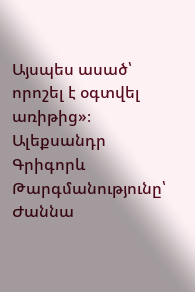Այսպես ասած՝ որոշել է օգտվել առիթից»։
Ալեքսանդր Գրիգորև
Թարգմանությունը՝ Ժաննա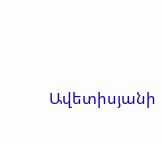Ավետիսյանի